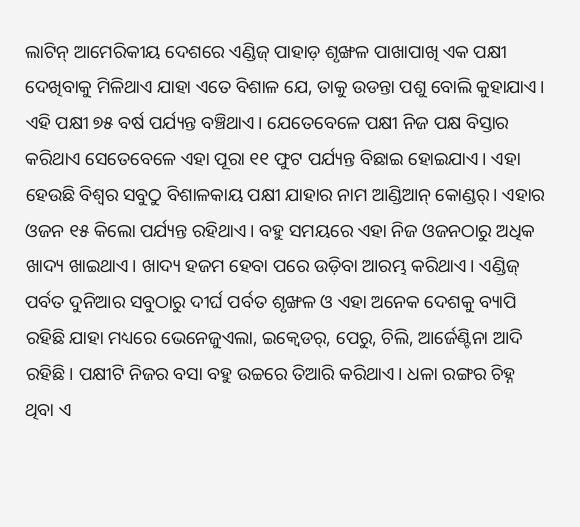ଲାଟିନ୍ ଆମେରିକୀୟ ଦେଶରେ ଏଣ୍ଡିଜ୍ ପାହାଡ଼ ଶୃଙ୍ଖଳ ପାଖାପାଖି ଏକ ପକ୍ଷୀ ଦେଖିବାକୁ ମିଳିଥାଏ ଯାହା ଏତେ ବିଶାଳ ଯେ, ତାକୁ ଉଡନ୍ତା ପଶୁ ବୋଲି କୁହାଯାଏ। ଏହି ପକ୍ଷୀ ୭୫ ବର୍ଷ ପର୍ଯ୍ୟନ୍ତ ବଞ୍ଚିଥାଏ। ଯେତେବେଳେ ପକ୍ଷୀ ନିଜ ପକ୍ଷ ବିସ୍ତାର କରିଥାଏ ସେତେବେଳେ ଏହା ପୂରା ୧୧ ଫୁଟ ପର୍ଯ୍ୟନ୍ତ ବିଛାଇ ହୋଇଯାଏ। ଏହା ହେଉଛି ବିଶ୍ବର ସବୁଠୁ ବିଶାଳକାୟ ପକ୍ଷୀ ଯାହାର ନାମ ଆଣ୍ଡିଆନ୍ କୋଣ୍ଡର୍। ଏହାର ଓଜନ ୧୫ କିଲୋ ପର୍ଯ୍ୟନ୍ତ ରହିଥାଏ। ବହୁ ସମୟରେ ଏହା ନିଜ ଓଜନଠାରୁ ଅଧିକ ଖାଦ୍ୟ ଖାଇଥାଏ। ଖାଦ୍ୟ ହଜମ ହେବା ପରେ ଉଡ଼ିବା ଆରମ୍ଭ କରିଥାଏ। ଏଣ୍ଡିଜ୍ ପର୍ବତ ଦୁନିଆର ସବୁଠାରୁ ଦୀର୍ଘ ପର୍ବତ ଶୃଙ୍ଖଳ ଓ ଏହା ଅନେକ ଦେଶକୁ ବ୍ୟାପି ରହିଛି ଯାହା ମଧ୍ୟରେ ଭେନେଜୁଏଲା, ଇକ୍ବେଡର୍, ପେରୁ, ଚିଲି, ଆର୍ଜେଣ୍ଟିନା ଆଦି ରହିଛି। ପକ୍ଷୀଟି ନିଜର ବସା ବହୁ ଉଚ୍ଚରେ ତିଆରି କରିଥାଏ। ଧଳା ରଙ୍ଗର ଚିହ୍ନ ଥିବା ଏ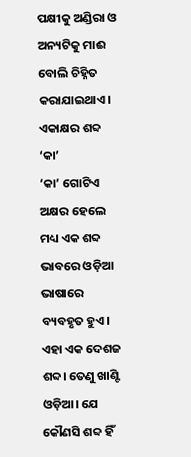ପକ୍ଷୀକୁ ଅଣ୍ଡିରା ଓ ଅନ୍ୟଟିକୁ ମାଈ ବୋଲି ଚିହ୍ନିତ କରାଯାଇଥାଏ।
ଏକାକ୍ଷର ଶବ୍ଦ ‘କା’
‘କା’ ଗୋଟିଏ ଅକ୍ଷର ହେଲେ ମଧ୍ୟ ଏକ ଶବ୍ଦ ଭାବରେ ଓଡ଼ିଆ ଭାଷାରେ ବ୍ୟବହୃତ ହୁଏ। ଏହା ଏକ ଦେଶଜ ଶବ୍ଦ। ତେଣୁ ଖାଣ୍ଟି ଓଡ଼ିଆ। ଯେ କୌଣସି ଶବ୍ଦ ହିଁ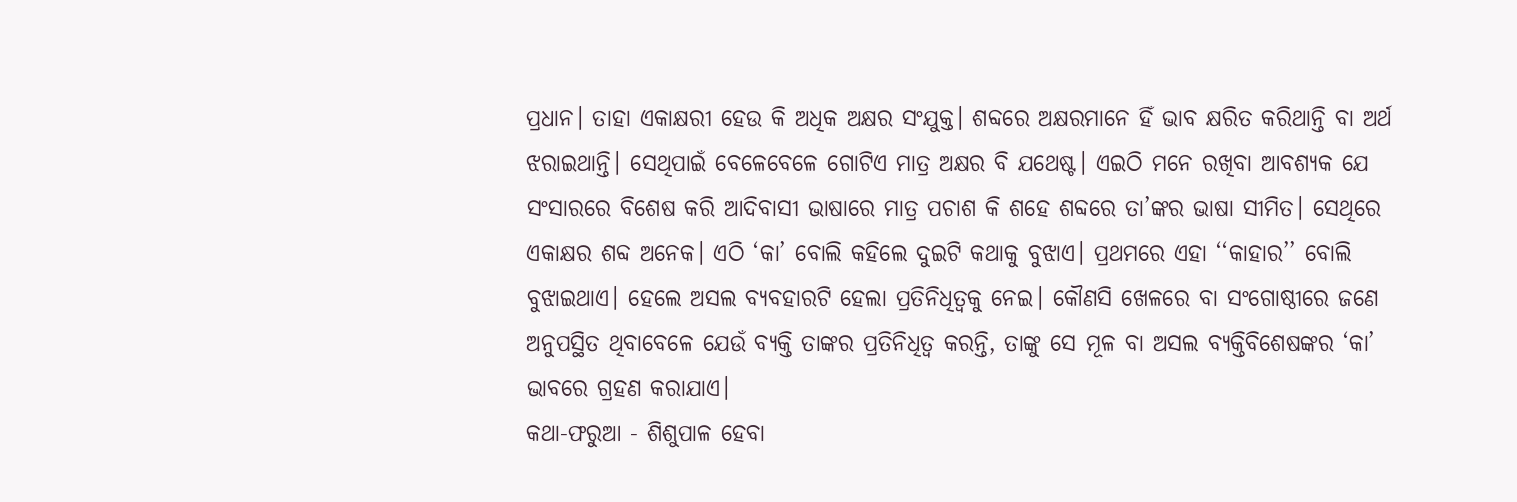ପ୍ରଧାନ। ତାହା ଏକାକ୍ଷରୀ ହେଉ କି ଅଧିକ ଅକ୍ଷର ସଂଯୁକ୍ତ। ଶବ୍ଦରେ ଅକ୍ଷରମାନେ ହିଁ ଭାବ କ୍ଷରିତ କରିଥାନ୍ତି ବା ଅର୍ଥ ଝରାଇଥାନ୍ତି। ସେଥିପାଇଁ ବେଳେବେଳେ ଗୋଟିଏ ମାତ୍ର ଅକ୍ଷର ବି ଯଥେଷ୍ଟ। ଏଇଠି ମନେ ରଖିବା ଆବଶ୍ୟକ ଯେ ସଂସାରରେ ବିଶେଷ କରି ଆଦିବାସୀ ଭାଷାରେ ମାତ୍ର ପଚାଶ କି ଶହେ ଶବ୍ଦରେ ତା’ଙ୍କର ଭାଷା ସୀମିତ। ସେଥିରେ ଏକାକ୍ଷର ଶବ୍ଦ ଅନେକ। ଏଠି ‘କା’ ବୋଲି କହିଲେ ଦୁଇଟି କଥାକୁ ବୁଝାଏ। ପ୍ରଥମରେ ଏହା ‘‘କାହାର’’ ବୋଲି ବୁଝାଇଥାଏ। ହେଲେ ଅସଲ ବ୍ୟବହାରଟି ହେଲା ପ୍ରତିନିଧିତ୍ବକୁ ନେଇ। କୌଣସି ଖେଳରେ ବା ସଂଗୋଷ୍ଠୀରେ ଜଣେ ଅନୁପସ୍ଥିତ ଥିବାବେଳେ ଯେଉଁ ବ୍ୟକ୍ତି ତାଙ୍କର ପ୍ରତିନିଧିତ୍ବ କରନ୍ତି, ତାଙ୍କୁ ସେ ମୂଳ ବା ଅସଲ ବ୍ୟକ୍ତିବିଶେଷଙ୍କର ‘କା’ ଭାବରେ ଗ୍ରହଣ କରାଯାଏ।
କଥା-ଫରୁଆ - ଶିଶୁପାଳ ହେବା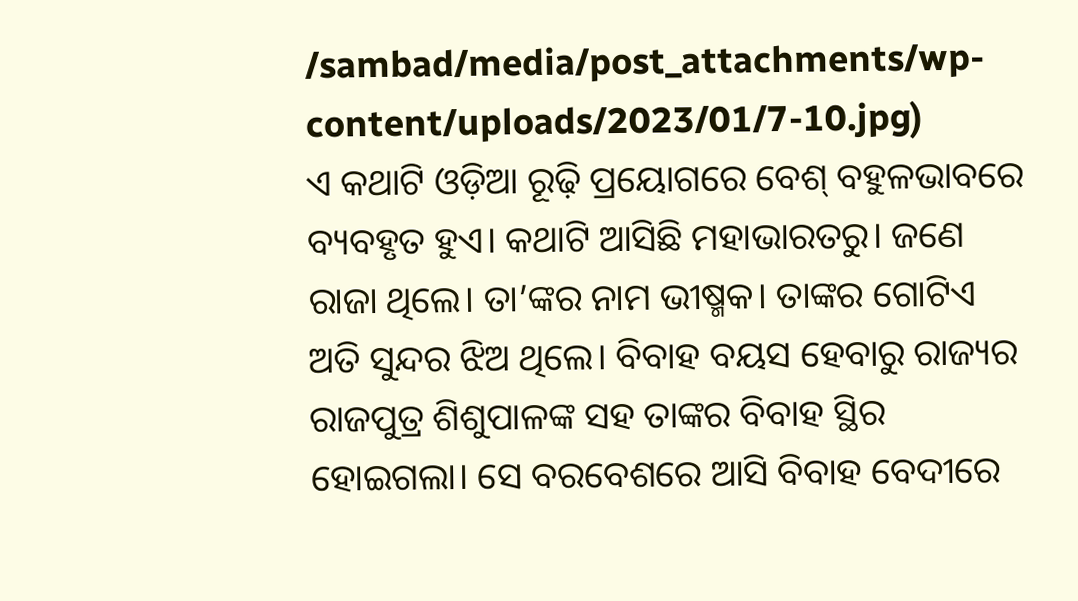/sambad/media/post_attachments/wp-content/uploads/2023/01/7-10.jpg)
ଏ କଥାଟି ଓଡ଼ିଆ ରୂଢ଼ି ପ୍ରୟୋଗରେ ବେଶ୍ ବହୁଳଭାବରେ ବ୍ୟବହୃତ ହୁଏ। କଥାଟି ଆସିଛି ମହାଭାରତରୁ। ଜଣେ ରାଜା ଥିଲେ। ତା’ଙ୍କର ନାମ ଭୀଷ୍ମକ। ତାଙ୍କର ଗୋଟିଏ ଅତି ସୁନ୍ଦର ଝିଅ ଥିଲେ। ବିବାହ ବୟସ ହେବାରୁ ରାଜ୍ୟର ରାଜପୁତ୍ର ଶିଶୁପାଳଙ୍କ ସହ ତାଙ୍କର ବିବାହ ସ୍ଥିର ହୋଇଗଲା। ସେ ବରବେଶରେ ଆସି ବିବାହ ବେଦୀରେ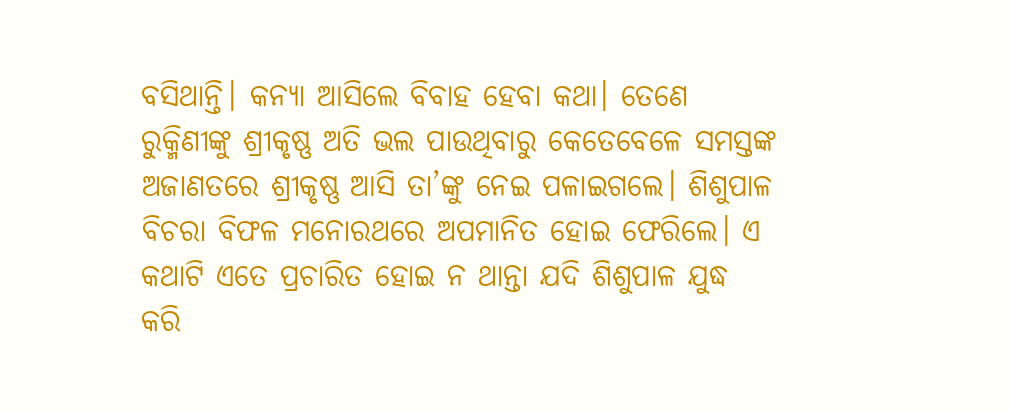ବସିଥାନ୍ତି। କନ୍ୟା ଆସିଲେ ବିବାହ ହେବା କଥା। ତେଣେ ରୁକ୍ମିଣୀଙ୍କୁ ଶ୍ରୀକୃଷ୍ଣ ଅତି ଭଲ ପାଉଥିବାରୁ କେତେବେଳେ ସମସ୍ତଙ୍କ ଅଜାଣତରେ ଶ୍ରୀକୃଷ୍ଣ ଆସି ତା’ଙ୍କୁ ନେଇ ପଳାଇଗଲେ। ଶିଶୁପାଳ ବିଚରା ବିଫଳ ମନୋରଥରେ ଅପମାନିତ ହୋଇ ଫେରିଲେ। ଏ କଥାଟି ଏତେ ପ୍ରଚାରିତ ହୋଇ ନ ଥାନ୍ତା ଯଦି ଶିଶୁପାଳ ଯୁଦ୍ଧ କରି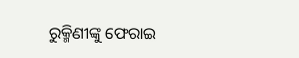ରୁକ୍ମିଣୀଙ୍କୁ ଫେରାଇ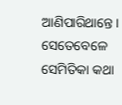ଆଣିପାରିଥାନ୍ତେ। ସେତେବେଳେ ସେମିତିକା କଥା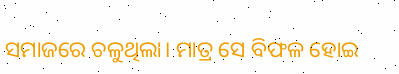ସମାଜରେ ଚଳୁଥିଲା। ମାତ୍ର ସେ ବିଫଳ ହୋଇ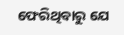ଫେରିଥିବାରୁ ଯେ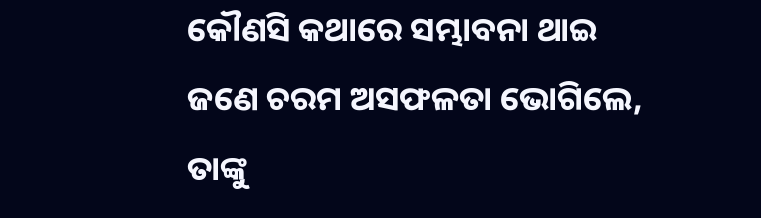କୌଣସି କଥାରେ ସମ୍ଭାବନା ଥାଇ ଜଣେ ଚରମ ଅସଫଳତା ଭୋଗିଲେ, ତାଙ୍କୁ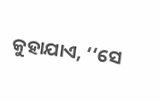କୁହାଯାଏ, ‘‘ସେ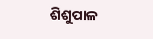ଶିଶୁପାଳ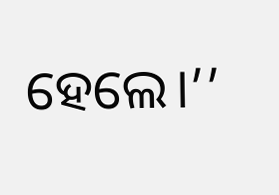ହେଲେ।’’